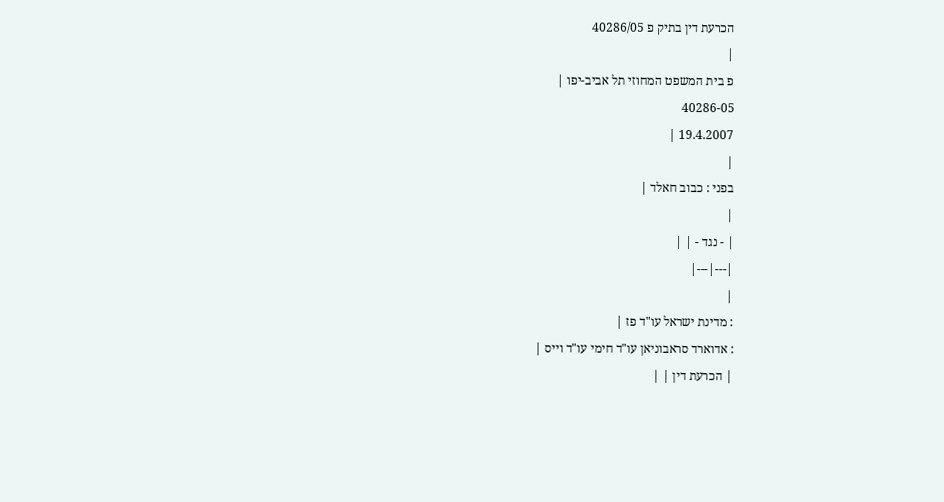הכרעת דין בתיק פ 40286/05
|
פ בית המשפט המחוזי תל אביב-יפו |
40286-05
19.4.2007 |
|
בפני : כבוב חאלד |
|
| - נגד - | |
|---|---|
|
: מדינת ישראל עו"ד פז |
: אדוארד סראבוניאן עו"ד חימי עו"ד וייס |
| הכרעת דין | |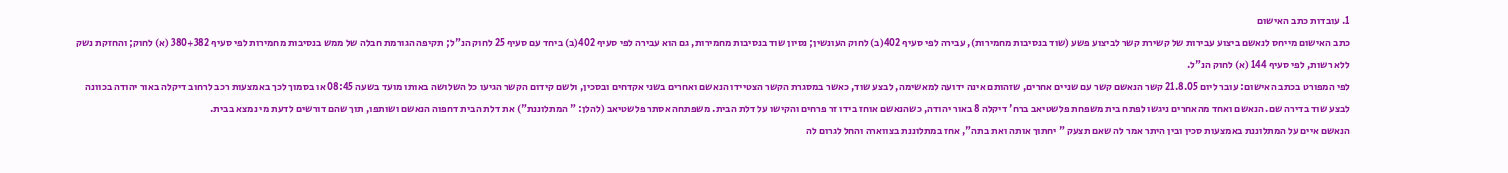1. עובדות כתב האישום
כתב האישום מייחס לנאשם ביצוע עבירות של קשירת קשר לביצוע פשע (שוד בנסיבות מחמירות), עבירה לפי סעיף 402(ב) לחוק העונשין; נסיון שוד בנסיבות מחמירות, גם הוא עבירה לפי סעיף 402(ב) ביחד עם סעיף 25 לחוק הנ"ל; תקיפה הגורמת חבלה של ממש בנסיבות מחמירות לפי סעיף 380+382 (א) לחוק; והחזקת נשק ללא רשות, לפי סעיף 144 (א) לחוק הנ"ל.
לפי המפורט בכתב האישום: עובר ליום 21.8.05 קשר הנאשם קשר עם שניים אחרים, שזהותם אינה ידועה למאשימה, לבצע שוד, כאשר במסגרת הקשר הצטיידו הנאשם ואחרים בשני אקדחים ובסכין, ולשם קידום הקשר הגיעו כל השלושה באותו מועד בשעה 08:45 או בסמוך לכך באמצעות רכב לרחוב דיקלה באור יהודה בכוונה לבצע שוד בדירה שם. הנאשם ואחד מהאחרים ניגשו לפתח בית משפחת פלשטיאב ברח' דיקלה 8 באור יהודה, כשהנאשם אוחז בידו זר פרחים והקישו על דלת הבית. משפתחה אסתר פלשטיאב (להלן: " המתלוננת") את דלת הבית דחפוה הנאשם ושותפו, תוך שהם דורשים לדעת מי נמצא בבית.
הנאשם איים על המתלוננת באמצעות סכין ובין היתר אמר לה שאם תצעק " יחתוך אותה ואת בתה", אחז במתלוננת בצווארה והחל לגרום לה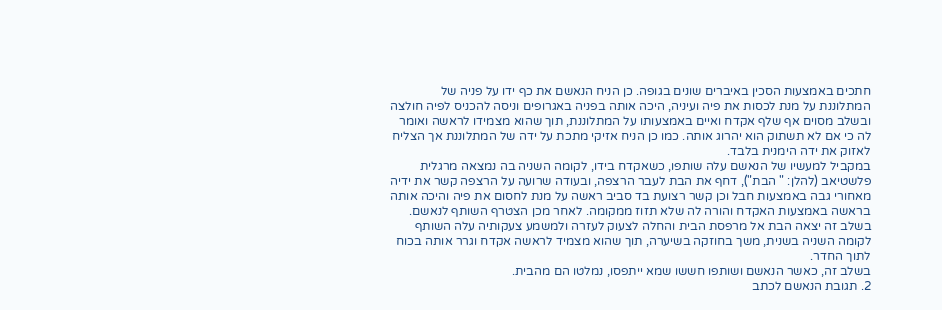חתכים באמצעות הסכין באיברים שונים בגופה. כן הניח הנאשם את כף ידו על פניה של המתלוננת על מנת לכסות את פיה ועיניה, היכה אותה בפניה באגרופים וניסה להכניס לפיה חולצה ובשלב מסוים אף שלף אקדח ואיים באמצעותו על המתלוננת, תוך שהוא מצמידו לראשה ואומר לה כי אם לא תשתוק הוא יהרוג אותה. כמו כן הניח אזיקי מתכת על ידה של המתלוננת אך הצליח לאזוק את ידה הימנית בלבד.
במקביל למעשיו של הנאשם עלה שותפו, כשאקדח בידו, לקומה השניה בה נמצאה מרגלית פלשטיאב (להלן: " הבת"), דחף את הבת לעבר הרצפה, ובעודה שרועה על הרצפה קשר את ידיה מאחורי גבה באמצעות חבל וכן קשר רצועת בד סביב ראשה על מנת לחסום את פיה והיכה אותה בראשה באמצעות האקדח והורה לה שלא תזוז ממקומה. לאחר מכן הצטרף השותף לנאשם.
בשלב זה יצאה הבת אל מרפסת הבית והחלה לצעוק לעזרה ולמשמע צעקותיה עלה השותף לקומה השניה בשנית, משך בחוזקה בשיערה, תוך שהוא מצמיד לראשה אקדח וגרר אותה בכוח לתוך החדר.
בשלב זה, כאשר הנאשם ושותפו חששו שמא ייתפסו, נמלטו הם מהבית.
2. תגובת הנאשם לכתב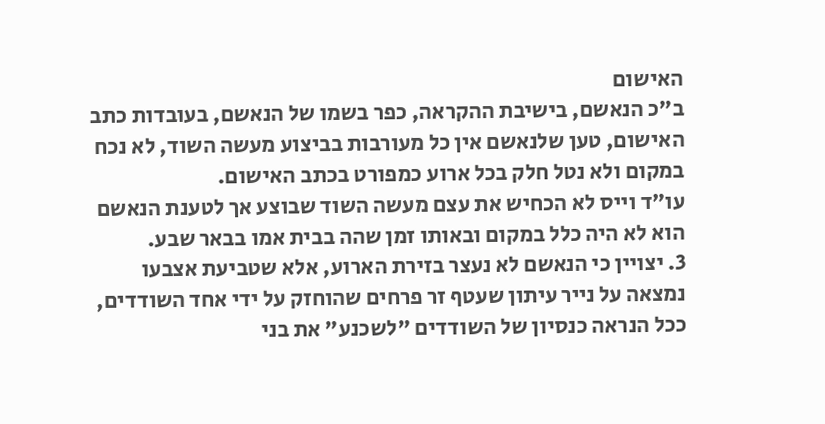האישום
ב"כ הנאשם, בישיבת ההקראה, כפר בשמו של הנאשם, בעובדות כתב האישום, טען שלנאשם אין כל מעורבות בביצוע מעשה השוד, לא נכח במקום ולא נטל חלק בכל ארוע כמפורט בכתב האישום.
עו"ד וייס לא הכחיש את עצם מעשה השוד שבוצע אך לטענת הנאשם הוא לא היה כלל במקום ובאותו זמן שהה בבית אמו בבאר שבע.
3. יצויין כי הנאשם לא נעצר בזירת הארוע, אלא שטביעת אצבעו נמצאה על נייר עיתון שעטף זר פרחים שהוחזק על ידי אחד השודדים, ככל הנראה כנסיון של השודדים "לשכנע" את בני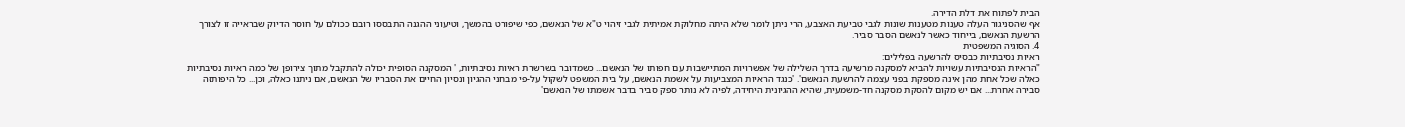הבית לפתוח את דלת הדירה.
אף שהסניגור העלה טענות מטענות שונות לגבי טביעת האצבע, הרי ניתן לומר שלא היתה מחלוקת אמיתית לגבי זיהוי ט"א של הנאשם, כפי שיפורט בהמשך, וטיעוני ההגנה התבססו רובם ככולם על חוסר הדיוק שבראייה זו לצורך הרשעת הנאשם, בייחוד כאשר לנאשם הסבר סביר.
4. הסוגיה המשפטית
ראיות נסיבתיות כבסיס להרשעה בפלילים:
"הראיות הנסיבתיות עשויות להביא למסקנה מרשיעה בדרך השלילה של אפשרויות המתיישבות עם חפותו של הנאשם... כשמדובר בשרשרת ראיות נסיבתיות, ' המסקנה הסופית יכולה להתקבל מתוך צירופן של כמה ראיות נסיבתיות כאלה שכל אחת מהן אינה מספקת בפני עצמה להרשעת הנאשם'. 'כנגד הראיות המצביעות על אשמת הנאשם, על בית המשפט לשקול על-פי מבחני ההגיון ונסיון החיים את הסבריו של הנאשם, אם ניתנו כאלה, וכן... כל היפותזה סבירה אחרת... אם יש מקום להסקת מסקנה חד-משמעית, שהיא ההגיונית היחידה, לפיה לא נותר ספק סביר בדבר אשמתו של הנאשם'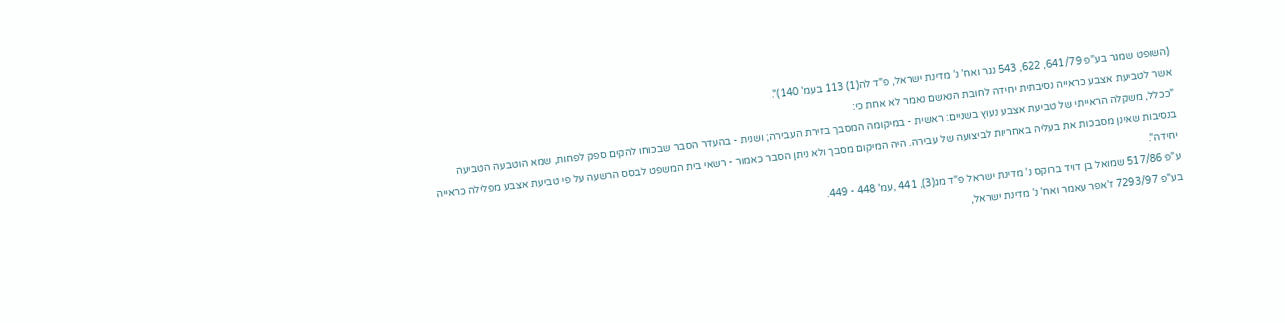(השופט שמגר בע"פ 641/79, 622, 543 נגר ואח' נ' מדינת ישראל, פ"ד לה(1) 113 בעמ' 140)".
אשר לטביעת אצבע כראייה נסיבתית יחידה לחובת הנאשם נאמר לא אחת כי:
"ככלל, משקלה הראייתי של טביעת אצבע נעוץ בשניים: ראשית - במיקומה המסבך בזירת העבירה; ושנית - בהעדר הסבר שבכוחו להקים ספק לפחות, שמא הוטבעה הטביעה בנסיבות שאינן מסבכות את בעליה באחריות לביצועה של עבירה. היה המיקום מסבך ולא ניתן הסבר כאמור - רשאי בית המשפט לבסס הרשעה על פי טביעת אצבע מפלילה כראייה יחידה".
ע"פ 517/86 שמואל בן דויד ברוקס נ' מדינת ישראל פ"ד מג(3), 441 ,עמ' 448 - 449.
בע"פ 7293/97 ז'אפר עאמר ואח' נ' מדינת ישראל,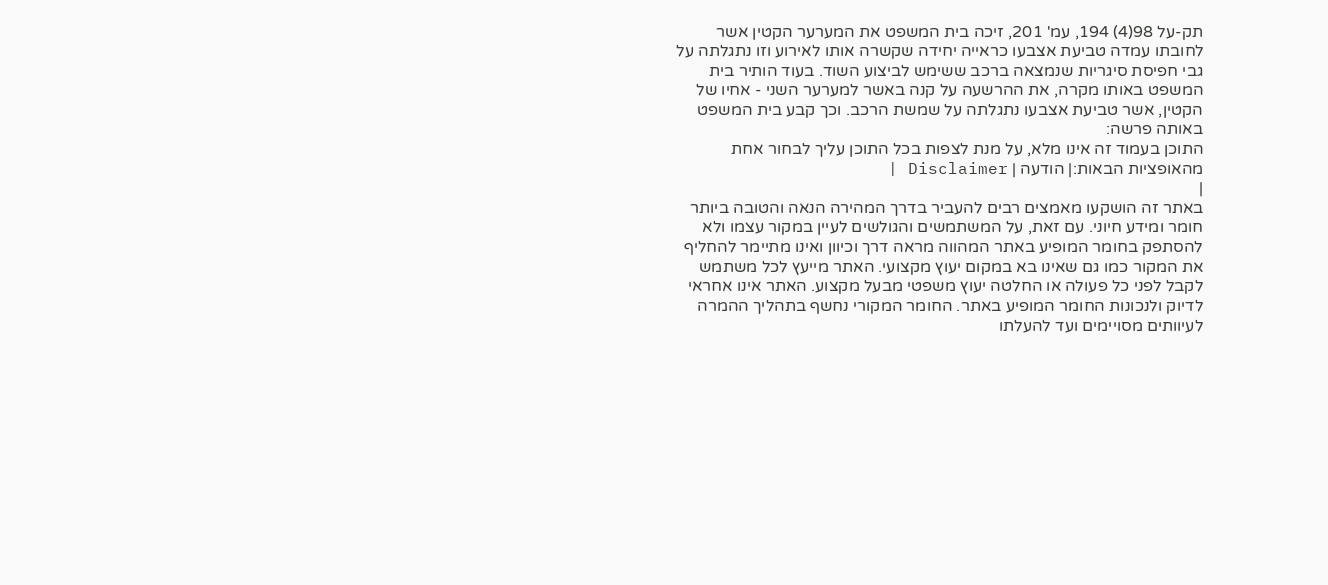תק-על 98(4) 194, עמ' 201, זיכה בית המשפט את המערער הקטין אשר לחובתו עמדה טביעת אצבעו כראייה יחידה שקשרה אותו לאירוע וזו נתגלתה על גבי חפיסת סיגריות שנמצאה ברכב ששימש לביצוע השוד. בעוד הותיר בית המשפט באותו מקרה, את ההרשעה על קנה באשר למערער השני - אחיו של הקטין, אשר טביעת אצבעו נתגלתה על שמשת הרכב. וכך קבע בית המשפט באותה פרשה:
התוכן בעמוד זה אינו מלא, על מנת לצפות בכל התוכן עליך לבחור אחת מהאופציות הבאות:| הודעה | Disclaimer |
|
באתר זה הושקעו מאמצים רבים להעביר בדרך המהירה הנאה והטובה ביותר חומר ומידע חיוני. עם זאת, על המשתמשים והגולשים לעיין במקור עצמו ולא להסתפק בחומר המופיע באתר המהווה מראה דרך וכיוון ואינו מתיימר להחליף את המקור כמו גם שאינו בא במקום יעוץ מקצועי. האתר מייעץ לכל משתמש לקבל לפני כל פעולה או החלטה יעוץ משפטי מבעל מקצוע. האתר אינו אחראי לדיוק ולנכונות החומר המופיע באתר. החומר המקורי נחשף בתהליך ההמרה לעיוותים מסויימים ועד להעלתו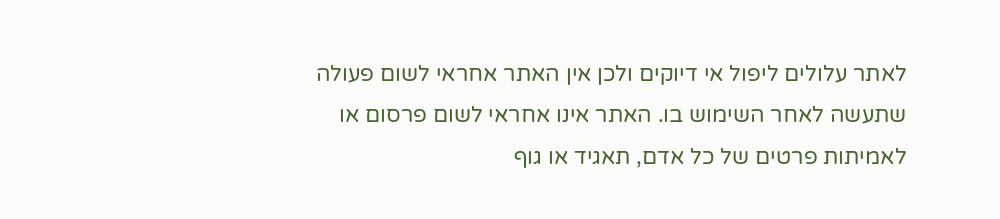לאתר עלולים ליפול אי דיוקים ולכן אין האתר אחראי לשום פעולה שתעשה לאחר השימוש בו. האתר אינו אחראי לשום פרסום או לאמיתות פרטים של כל אדם, תאגיד או גוף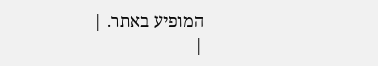המופיע באתר. |
|